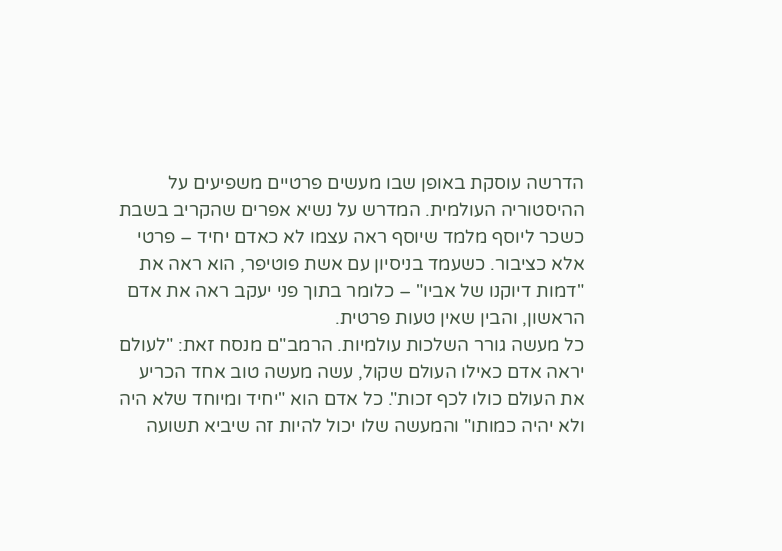הדרשה עוסקת באופן שבו מעשים פרטיים משפיעים על ההיסטוריה העולמית. המדרש על נשיא אפרים שהקריב בשבת כשכר ליוסף מלמד שיוסף ראה עצמו לא כאדם יחיד – פרטי אלא כציבור. כשעמד בניסיון עם אשת פוטיפר, הוא ראה את "דמות דיוקנו של אביו" – כלומר בתוך פני יעקב ראה את אדם הראשון, והבין שאין טעות פרטית.
כל מעשה גורר השלכות עולמיות. הרמב"ם מנסח זאת: "לעולם יראה אדם כאילו העולם שקול, עשה מעשה טוב אחד הכריע את העולם כולו לכף זכות". כל אדם הוא "יחיד ומיוחד שלא היה ולא יהיה כמותו" והמעשה שלו יכול להיות זה שיביא תשועה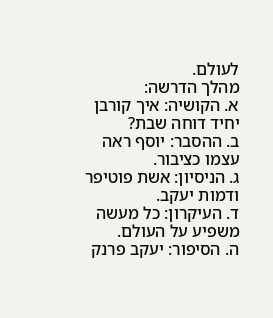לעולם.
מהלך הדרשה:
א. הקושיה: איך קורבן יחיד דוחה שבת?
ב. ההסבר: יוסף ראה עצמו כציבור.
ג. הניסיון: אשת פוטיפר ודמות יעקב.
ד. העיקרון: כל מעשה משפיע על העולם.
ה. הסיפור: יעקב פרנק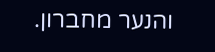והנער מחברון.